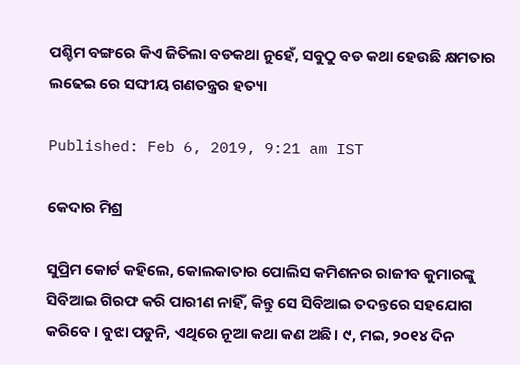ପଶ୍ଚିମ ବଙ୍ଗରେ କିଏ ଜିତିଲା ବଡକଥା ନୁହେଁ, ସବୁଠୁ ବଡ କଥା ହେଉଛି କ୍ଷମତାର ଲଢେଇ ରେ ସଙ୍ଘୀୟ ଗଣତନ୍ତ୍ରର ହତ୍ୟା

Published: Feb 6, 2019, 9:21 am IST

କେଦାର ମିଶ୍ର

ସୁପ୍ରିମ କୋର୍ଟ କହିଲେ, କୋଲକାତାର ପୋଲିସ କମିଶନର ରାଜୀବ କୁମାରଙ୍କୁ ସିବିଆଇ ଗିରଫ କରି ପାରୀଣ ନାହିଁ, କିନ୍ତୁ ସେ ସିବିଆଇ ତଦନ୍ତରେ ସହଯୋଗ କରିବେ । ବୁଝା ପଡୁନି, ଏଥିରେ ନୂଆ କଥା କଣ ଅଛି। ୯, ମଇ, ୨୦୧୪ ଦିନ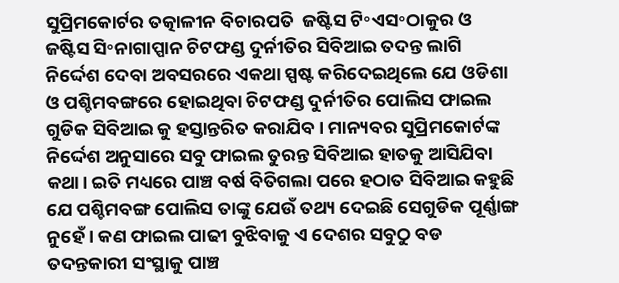ସୁପ୍ରିମକୋର୍ଟର ତତ୍କାଳୀନ ବିଚାରପତି  ଜଷ୍ଟିସ ଟି॰ଏସ॰ଠାକୁର ଓ ଜଷ୍ଟିସ ସି॰ନାଗାପ୍ପାନ ଚିଟଫଣ୍ଡ ଦୁର୍ନୀତିର ସିବିଆଇ ତଦନ୍ତ ଲାଗି ନିର୍ଦ୍ଦେଶ ଦେବା ଅବସରରେ ଏକଥା ସ୍ପଷ୍ଟ କରିଦେଇଥିଲେ ଯେ ଓଡିଶା ଓ ପଶ୍ଚିମବଙ୍ଗରେ ହୋଇଥିବା ଚିଟଫଣ୍ଡ ଦୁର୍ନୀତିର ପୋଲିସ ଫାଇଲ ଗୁଡିକ ସିବିଆଇ କୁ ହସ୍ତାନ୍ତରିତ କରାଯିବ। ମାନ୍ୟବର ସୁପ୍ରିମକୋର୍ଟଙ୍କ ନିର୍ଦ୍ଦେଶ ଅନୁସାରେ ସବୁ ଫାଇଲ ତୁରନ୍ତ ସିବିଆଇ ହାତକୁ ଆସିଯିବା କଥା। ଇତି ମଧ୍ୟରେ ପାଞ୍ଚ ବର୍ଷ ବିତିଗଲା ପରେ ହଠାତ ସିବିଆଇ କହୁଛି ଯେ ପଶ୍ଚିମବଙ୍ଗ ପୋଲିସ ତାଙ୍କୁ ଯେଉଁ ତଥ୍ୟ ଦେଇଛି ସେଗୁଡିକ ପୂର୍ଣ୍ଣାଙ୍ଗ ନୁହେଁ। କଣ ଫାଇଲ ପାଢୀ ବୁଝିବାକୁ ଏ ଦେଶର ସବୁଠୁ ବଡ ତଦନ୍ତକାରୀ ସଂସ୍ଥାକୁ ପାଞ୍ଚ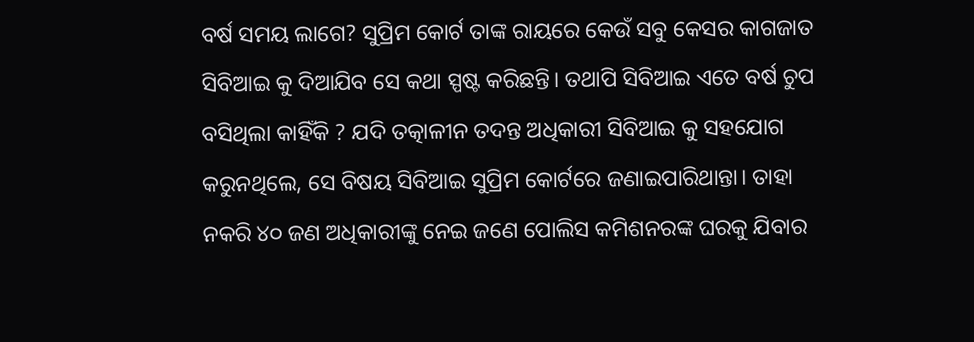ବର୍ଷ ସମୟ ଲାଗେ? ସୁପ୍ରିମ କୋର୍ଟ ତାଙ୍କ ରାୟରେ କେଉଁ ସବୁ କେସର କାଗଜାତ ସିବିଆଇ କୁ ଦିଆଯିବ ସେ କଥା ସ୍ପଷ୍ଟ କରିଛନ୍ତି। ତଥାପି ସିବିଆଇ ଏତେ ବର୍ଷ ଚୁପ ବସିଥିଲା କାହିଁକି ? ଯଦି ତତ୍କାଳୀନ ତଦନ୍ତ ଅଧିକାରୀ ସିବିଆଇ କୁ ସହଯୋଗ କରୁନଥିଲେ, ସେ ବିଷୟ ସିବିଆଇ ସୁପ୍ରିମ କୋର୍ଟରେ ଜଣାଇପାରିଥାନ୍ତା। ତାହା ନକରି ୪୦ ଜଣ ଅଧିକାରୀଙ୍କୁ ନେଇ ଜଣେ ପୋଲିସ କମିଶନରଙ୍କ ଘରକୁ ଯିବାର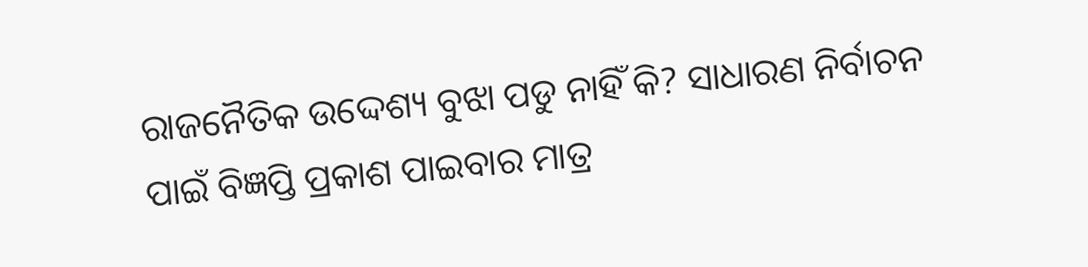ରାଜନୈତିକ ଉଦ୍ଦେଶ୍ୟ ବୁଝା ପଡୁ ନାହିଁ କି? ସାଧାରଣ ନିର୍ବାଚନ ପାଇଁ ବିଜ୍ଞପ୍ତି ପ୍ରକାଶ ପାଇବାର ମାତ୍ର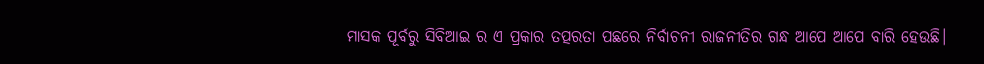ମାସକ ପୂର୍ବରୁ ସିବିଆଇ ର ଏ ପ୍ରକାର ତତ୍ପରତା ପଛରେ ନିର୍ବାଚନୀ ରାଜନୀତିର ଗନ୍ଧ ଆପେ ଆପେ ବାରି ହେଉଛି।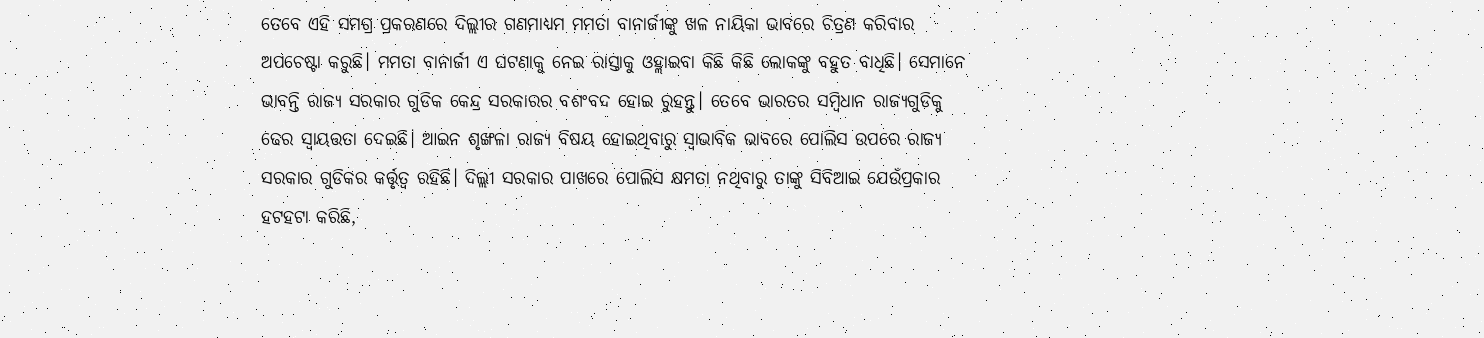ତେବେ ଏହି ସମଗ୍ର ପ୍ରକରଣରେ ଦିଲ୍ଲୀର ଗଣମାଧ୍ୟମ ମମତା ବାନାର୍ଜୀଙ୍କୁ ଖଳ ନାୟିକା ଭାବରେ ଚିତ୍ରଣ କରିବାର ଅପଚେଷ୍ଟା କରୁଛି। ମମତା ବାନାର୍ଜୀ ଏ ଘଟଣାକୁ ନେଇ ରାସ୍ତାକୁ ଓହ୍ଲାଇବା କିଛି କିଛି ଲୋକଙ୍କୁ ବହୁତ ବାଧିଛି। ସେମାନେ ଭାବନ୍ତି ରାଜ୍ୟ ସରକାର ଗୁଡିକ କେନ୍ଦ୍ର ସରକାରର ବଶଂବଦ ହୋଇ ରୁହନ୍ତୁ। ତେବେ ଭାରତର ସମ୍ବିଧାନ ରାଜ୍ୟଗୁଡିକୁ ଢେର ସ୍ୱାୟତ୍ତତା ଦେଇଛି। ଆଇନ ଶୃଙ୍ଖଳା ରାଜ୍ୟ ବିଷୟ ହୋଇଥିବାରୁ ସ୍ଵାଭାବିକ ଭାବରେ ପୋଲିସ ଉପରେ ରାଜ୍ୟ ସରକାର ଗୁଡିକର କର୍ତ୍ତୃତ୍ଵ ରହିଛି। ଦିଲ୍ଲୀ ସରକାର ପାଖରେ ପୋଲିସ କ୍ଷମତା ନଥିବାରୁ ତାଙ୍କୁ ସିବିଆଇ ଯେଉଁପ୍ରକାର ହଟହଟା କରିଛି,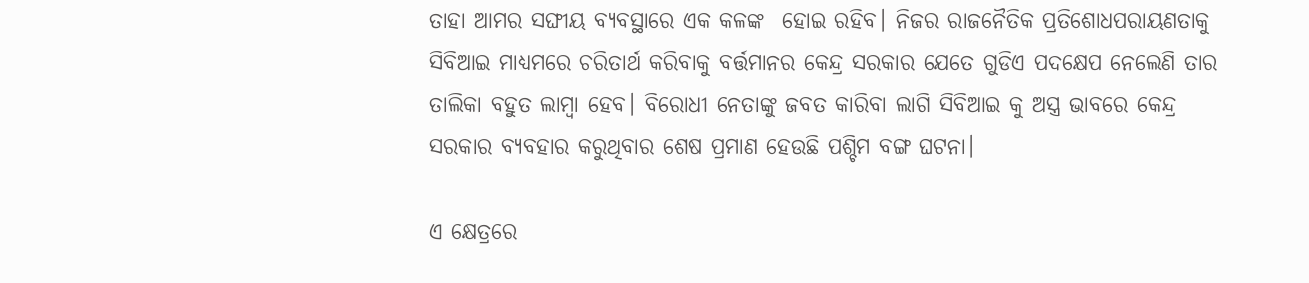ତାହା ଆମର ସଙ୍ଘୀୟ ବ୍ୟବସ୍ଥାରେ ଏକ କଳଙ୍କ  ହୋଇ ରହିବ। ନିଜର ରାଜନୈତିକ ପ୍ରତିଶୋଧପରାୟଣତାକୁ ସିବିଆଇ ମାଧ୍ୟମରେ ଚରିତାର୍ଥ କରିବାକୁ ବର୍ତ୍ତମାନର କେନ୍ଦ୍ର ସରକାର ଯେତେ ଗୁଡିଏ ପଦକ୍ଷେପ ନେଲେଣି ତାର ତାଲିକା ବହୁତ ଲାମ୍ବା ହେବ। ବିରୋଧୀ ନେତାଙ୍କୁ ଜବତ କାରିବା ଲାଗି ସିବିଆଇ କୁ ଅସ୍ତ୍ର ଭାବରେ କେନ୍ଦ୍ର ସରକାର ବ୍ୟବହାର କରୁଥିବାର ଶେଷ ପ୍ରମାଣ ହେଉଛି ପଶ୍ଚିମ ବଙ୍ଗ ଘଟନା।

ଏ କ୍ଷେତ୍ରରେ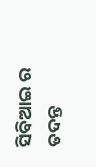ସିବିଆଇ ର ତଦନ୍ତ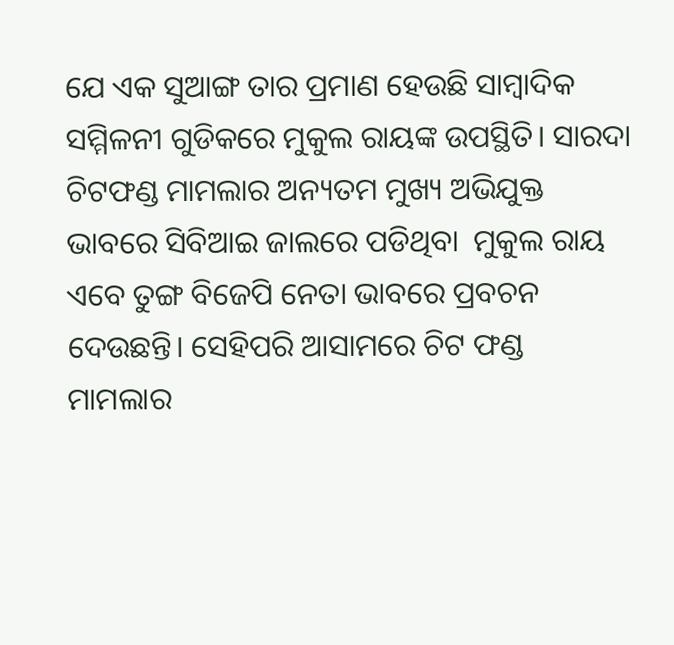ଯେ ଏକ ସୁଆଙ୍ଗ ତାର ପ୍ରମାଣ ହେଉଛି ସାମ୍ବାଦିକ ସମ୍ମିଳନୀ ଗୁଡିକରେ ମୁକୁଲ ରାୟଙ୍କ ଉପସ୍ଥିତି। ସାରଦା ଚିଟଫଣ୍ଡ ମାମଲାର ଅନ୍ୟତମ ମୁଖ୍ୟ ଅଭିଯୁକ୍ତ ଭାବରେ ସିବିଆଇ ଜାଲରେ ପଡିଥିବା  ମୁକୁଲ ରାୟ ଏବେ ତୁଙ୍ଗ ବିଜେପି ନେତା ଭାବରେ ପ୍ରବଚନ ଦେଉଛନ୍ତି। ସେହିପରି ଆସାମରେ ଚିଟ ଫଣ୍ଡ ମାମଲାର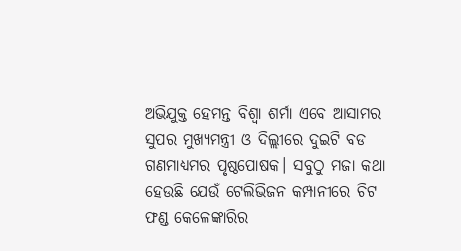ଅଭିଯୁକ୍ତ ହେମନ୍ତ ବିଶ୍ଵା ଶର୍ମା ଏବେ ଆସାମର ସୁପର ମୁଖ୍ୟମନ୍ତ୍ରୀ ଓ ଦିଲ୍ଲୀରେ ଦୁଇଟି ବଡ ଗଣମାଧ୍ୟମର ପୃଷ୍ଠପୋଷକ। ସବୁଠୁ ମଜା କଥା ହେଉଛି ଯେଉଁ ଟେଲିଭିଜନ କମ୍ପାନୀରେ ଚିଟ ଫଣ୍ଡ କେଳେଙ୍କାରିର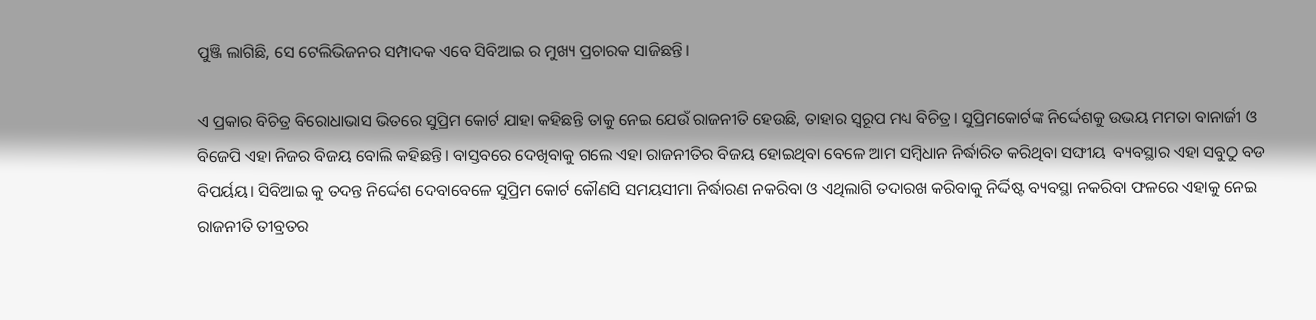ପୁଞ୍ଜି ଲାଗିଛି, ସେ ଟେଲିଭିଜନର ସମ୍ପାଦକ ଏବେ ସିବିଆଇ ର ମୁଖ୍ୟ ପ୍ରଚାରକ ସାଜିଛନ୍ତି।

ଏ ପ୍ରକାର ବିଚିତ୍ର ବିରୋଧାଭାସ ଭିତରେ ସୁପ୍ରିମ କୋର୍ଟ ଯାହା କହିଛନ୍ତି ତାକୁ ନେଇ ଯେଉଁ ରାଜନୀତି ହେଉଛି, ତାହାର ସ୍ଵରୂପ ମଧ୍ୟ ବିଚିତ୍ର। ସୁପ୍ରିମକୋର୍ଟଙ୍କ ନିର୍ଦ୍ଦେଶକୁ ଉଭୟ ମମତା ବାନାର୍ଜୀ ଓ ବିଜେପି ଏହା ନିଜର ବିଜୟ ବୋଲି କହିଛନ୍ତି। ବାସ୍ତବରେ ଦେଖିବାକୁ ଗଲେ ଏହା ରାଜନୀତିର ବିଜୟ ହୋଇଥିବା ବେଳେ ଆମ ସମ୍ବିଧାନ ନିର୍ଦ୍ଧାରିତ କରିଥିବା ସଙ୍ଘୀୟ  ବ୍ୟବସ୍ଥାର ଏହା ସବୁଠୁ ବଡ ବିପର୍ୟୟ। ସିବିଆଇ କୁ ତଦନ୍ତ ନିର୍ଦ୍ଦେଶ ଦେବାବେଳେ ସୁପ୍ରିମ କୋର୍ଟ କୌଣସି ସମୟସୀମା ନିର୍ଦ୍ଧାରଣ ନକରିବା ଓ ଏଥିଲାଗି ତଦାରଖ କରିବାକୁ ନିର୍ଦ୍ଦିଷ୍ଟ ବ୍ୟବସ୍ଥା ନକରିବା ଫଳରେ ଏହାକୁ ନେଇ ରାଜନୀତି ତୀବ୍ରତର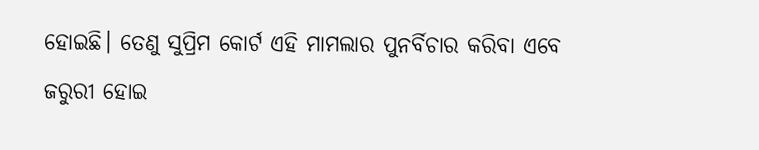ହୋଇଛି। ତେଣୁ ସୁପ୍ରିମ କୋର୍ଟ ଏହି ମାମଲାର ପୁନର୍ବିଚାର କରିବା ଏବେ ଜରୁରୀ ହୋଇ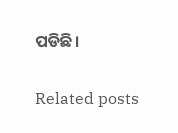ପଡିଛି।

Related posts